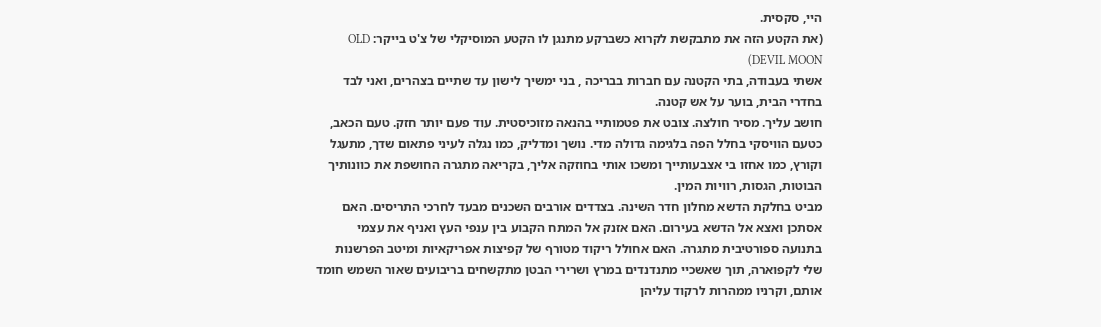היי, סקסית.
(את הקטע הזה את מתבקשת לקרוא כשברקע מתנגן לו הקטע המוסיקלי של צ'ט בייקר: OLD DEVIL MOON)
אשתי בעבודה, בתי הקטנה עם חברות בבריכה , בני ימשיך לישון עד שתיים בצהרים, ואני לבד בחדרי הבית, בוער על אש קטנה.
חושב עליך. מסיר חולצה. צובט את פטמותיי בהנאה מזוכיסטית. עוד פעם יותר חזק. טעם הכאב, כטעם הוויסקי בחלל הפה בלגימה גדולה מדי. נושך ומדליק, כמו נגלה לעיני פתאום שדך, מתעגל וקורץ, כמו אחזו בי אצבעותייך ומשכו אותי בחוזקה אליך, בקריאה מתגרה החושפת את כוונותיך הבוטות, הגסות, רוויות המין.
מביט בחלקת הדשא מחלון חדר השינה. בצדדים אורבים השכנים מבעד לחרכי התריסים. האם אסתכן ואצא אל הדשא בעירום. האם אזנק אל המתח הקבוע בין ענפי העץ ואניף את עצמי בתנועה ספורטיבית מתגרה. האם אחולל ריקוד מטורף של קפיצות אפריקאיות ומיטב הפרשנות שלי לקפוארה, תוך שאשכיי מתנדנדים במרץ ושרירי הבטן מתקשחים בריבועים שאור השמש חומד אותם, וקרניו ממהרות לרקוד עליהן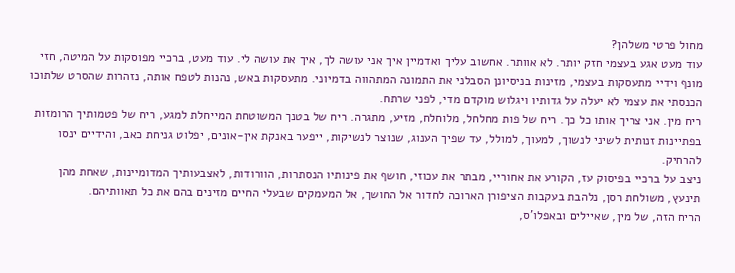מחול פרטי משלהן?
עוד מעט אגע בעצמי חזק יותר. לא אוותר. אחשוב עליך ואדמיין איך אני עושה לך, איך את עושה לי. עוד מעט, ברכיי מפוסקות על המיטה, חזי מונף וידיי מתעסקות בעצמי, מזינות בניסיונן הסבלני את התמונה המתהווה בדמיוני. מתעסקות באש, נהנות לטפח אותה, נזהרות שהסרט שלתוכו הכנסתי את עצמי לא יעלה על גדותיו ויגלוש מוקדם מדי, לפני שרתח.
ריח מין. אני צריך אותו כל כך. ריח של פות מחלחל, מלוחלח, מזיע, מתגרה. ריח של בטנך המשוטחת המייחלת למגע, ריח של פטמותיך הרומזות בפתיינות זנותית לשיני לנשוך, למעוך, למולל, עד שפיך הענוג, שנוצר לנשיקות, ייפער באנקת אין-אונים, יפלוט גניחת כאב, והידיים ינסו להרחיק.
ניצב על ברכיי בפיסוק עז, הקורע את אחוריי, מבתר את עכוזי, חושף את פינותיו הנסתרות, הוורודות, לאצבעותיך המדומיינות, שאחת מהן תינעץ, משולחת רסן, נלהבת בעקבות הציפורן הארוכה לחדור אל החושך, אל המעמקים שבעלי החיים מזינים בהם את כל תאוותיהם.
הריח הזה, של מין, שאיילים ובאפלו'ס,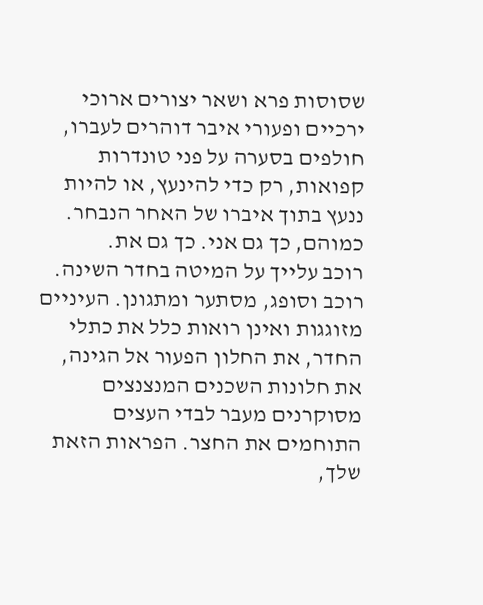שסוסות פרא ושאר יצורים ארוכי ירכיים ופעורי איבר דוהרים לעברו, חולפים בסערה על פני טונדרות קפואות, רק כדי להינעץ, או להיות ננעץ בתוך איברו של האחר הנבחר. כמוהם, כך גם אני. כך גם את.
רוכב עלייך על המיטה בחדר השינה. רוכב וסופג, מסתער ומתגונן. העיניים מזוגגות ואינן רואות כלל את כתלי החדר, את החלון הפעור אל הגינה, את חלונות השכנים המנצנצים מסוקרנים מעבר לבדי העצים התוחמים את החצר. הפראות הזאת שלך,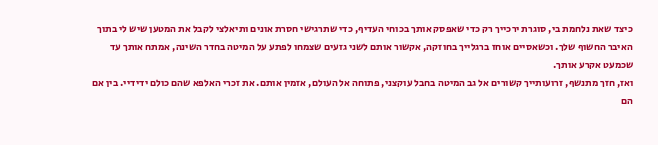כיצד שאת נלחמת בי, סוגרת ירכייך רק כדי שאפסק אותך בכוחי העדיף, כדי שתרגישי חסרת אונים ותיאלצי לקבל את המטען שיש לי בתוך האיבר החשוף שלך. וכשאסיים אוחז ברגלייך בחוזקה, אקשור אותם לשני גזעים שצמחו לפתע על המיטה בחדר השינה, אמתח אותך עד שכמעט אקרע אותך.
ואז, חזך מתנשף, זרועותייך קשורים אל גב המיטה בחבל עוקצני, פתוחה אל העולם, אזמין אותם. את זכרי האלפא שהם כולם ידידיי. בין אם הם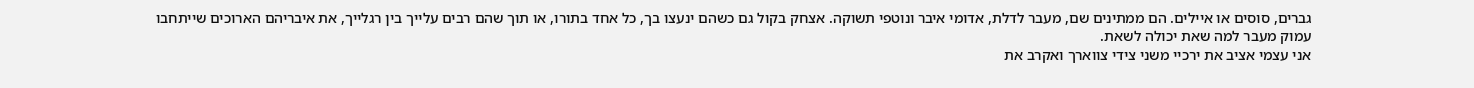גברים, סוסים או איילים. הם ממתינים שם, מעבר לדלת, אדומי איבר ונוטפי תשוקה. אצחק בקול גם כשהם ינעצו בך, כל אחד בתורו, או תוך שהם רבים עלייך בין רגלייך, את איבריהם הארוכים שייתחבו עמוק מעבר למה שאת יכולה לשאת.
אני עצמי אציב את ירכיי משני צידי צווארך ואקרב את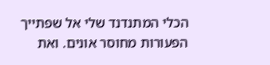הכלי המתנדנד שלי אל שפתייך הפעורות מחוסר אונים. ואת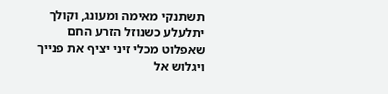תשתנקי מאימה ומעונג, וקולך יתלעלע כשנוזל הזרע החם שאפלוט מכלי זיני יציף את פנייך ויגלוש אל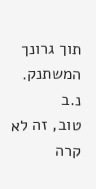תוך גרונך המשתנק.
נ.ב
טוב, זה לא קרה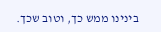בינינו ממש כך, וטוב שכך.